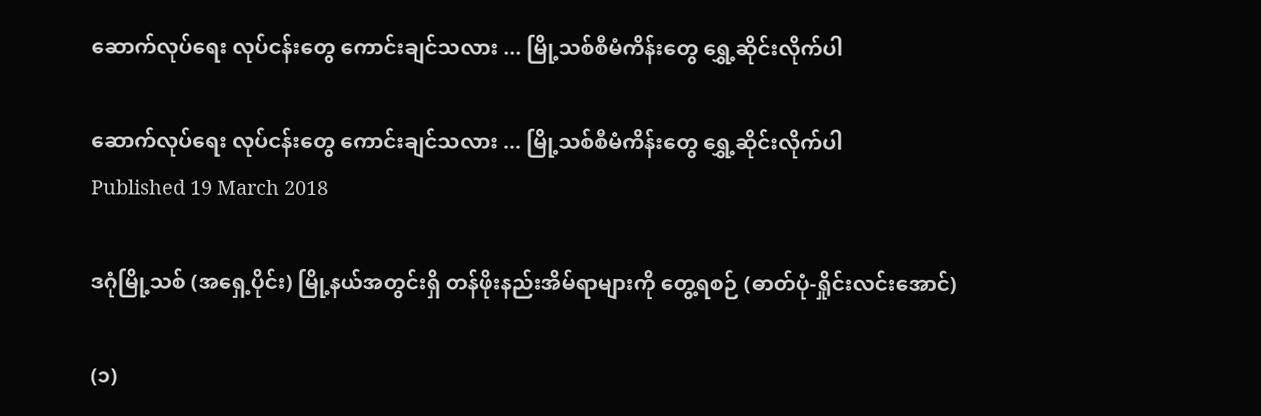ဆောက်လုပ်ရေး လုပ်ငန်းတွေ ကောင်းချင်သလား ... မြို့သစ်စီမံကိန်းတွေ ရွှေ့ဆိုင်းလိုက်ပါ

ဆောက်လုပ်ရေး လုပ်ငန်းတွေ ကောင်းချင်သလား ... မြို့သစ်စီမံကိန်းတွေ ရွှေ့ဆိုင်းလိုက်ပါ
Published 19 March 2018

ဒဂုံမြို့သစ် (အရှေ့ပိုင်း) မြို့နယ်အတွင်းရှိ တန်ဖိုးနည်းအိမ်ရာများကို တွေ့ရစဉ် (ဓာတ်ပုံ-ရှိုင်းလင်းအောင်)

(၁)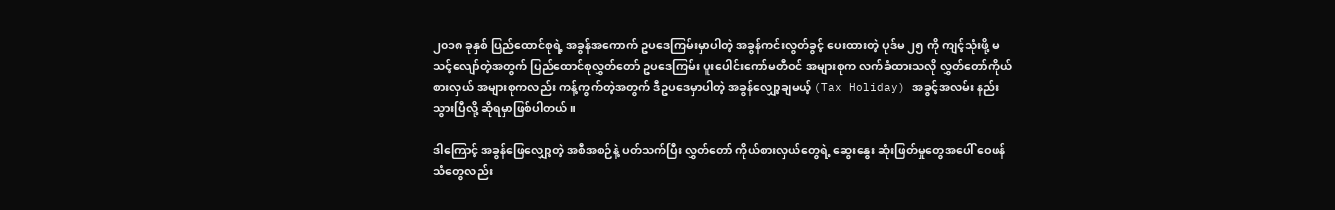၂၀၁၈ ခုနှစ် ပြည်ထောင်စုရဲ့ အခွန်အကောက် ဥပဒေကြမ်းမှာပါတဲ့ အခွန်ကင်းလွတ်ခွင့် ပေးထားတဲ့ ပုဒ်မ ၂၅ ကို ကျင့်သုံးဖို့ မသင့်လျော်တဲ့အတွက် ပြည်ထောင်စုလွှတ်တော် ဥပဒေကြမ်း ပူးပေါင်းကော်မတီဝင် အများစုက လက်ခံထားသလို လွှတ်တော်ကိုယ်စားလှယ် အများစုကလည်း ကန့်ကွက်တဲ့အတွက် ဒီဥပဒေမှာပါတဲ့ အခွန်လျှော့ချမယ့် (Tax Holiday) အခွင့်အလမ်း နည်းသွားပြီလို့ ဆိုရမှာဖြစ်ပါတယ်။

ဒါကြောင့် အခွန်ဖြေလျှော့တဲ့ အစီအစဉ်နဲ့ ပတ်သက်ပြီး လွှတ်တော် ကိုယ်စားလှယ်တွေရဲ့ ဆွေးနွေး ဆုံးဖြတ်မှုတွေအပေါ် ဝေဖန်သံတွေလည်း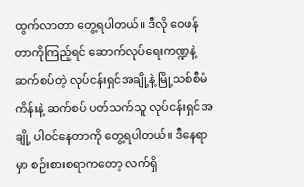ထွက်လာတာ တွေ့ရပါတယ်။ ဒီလို ဝေဖန်တာကိုကြည့်ရင် ဆောက်လုပ်ရေးကဏ္ဍနဲ့ ဆက်စပ်တဲ့ လုပ်ငန်းရှင်အချို့နဲ့ မြို့သစ်စီမံကိန်းနဲ့ ဆက်စပ် ပတ်သက်သူ လုပ်ငန်းရှင်အချို့ ပါဝင်နေတာကို တွေ့ရပါတယ်။ ဒီနေရာမှာ စဉ်းစားစရာကတော့ လက်ရှိ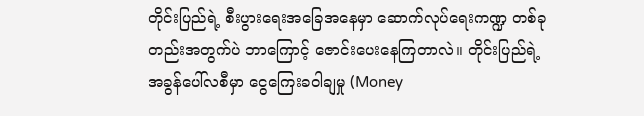တိုင်းပြည်ရဲ့ စီးပွားရေးအခြေအနေမှာ ဆောက်လုပ်ရေးကဏ္ဍ တစ်ခုတည်းအတွက်ပဲ ဘာကြောင့် ဇောင်းပေးနေကြတာလဲ။ တိုင်းပြည်ရဲ့ အခွန်ပေါ်လစီမှာ ငွေကြေးခဝါချမှု (Money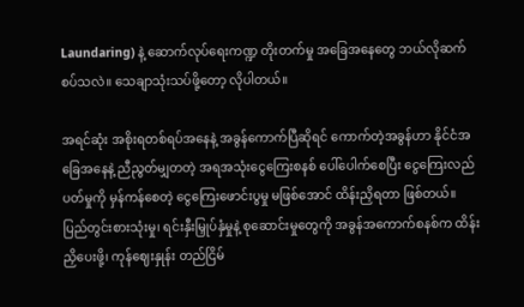Laundaring) နဲ့ ဆောက်လုပ်ရေးကဏ္ဍ တိုးတက်မှု အခြေအနေတွေ ဘယ်လိုဆက်စပ်သလဲ။ သေချာသုံးသပ်ဖို့တော့ လိုပါတယ်။

အရင်ဆုံး အစိုးရတစ်ရပ်အနေနဲ့ အခွန်ကောက်ပြီဆိုရင် ကောက်တဲ့အခွန်ဟာ နိုင်ငံအခြေအနေနဲ့ ညီညွတ်မျှတတဲ့ အရအသုံးငွေကြေးစနစ် ပေါ်ပေါက်စေပြီး ငွေကြေးလည်ပတ်မှုကို မှန်ကန်စေတဲ့ ငွေကြေးဖောင်းပွမှု မဖြစ်အောင် ထိန်းညှိရတာ ဖြစ်တယ်။ ပြည်တွင်းစားသုံးမှု၊ ရင်းနှီးမြှုပ်နှံမှုနဲ့ စုဆောင်းမှုတွေကို အခွန်အကောက်စနစ်က ထိန်းညှိပေးဖို့၊ ကုန်ဈေးနှုန်း တည်ငြိမ်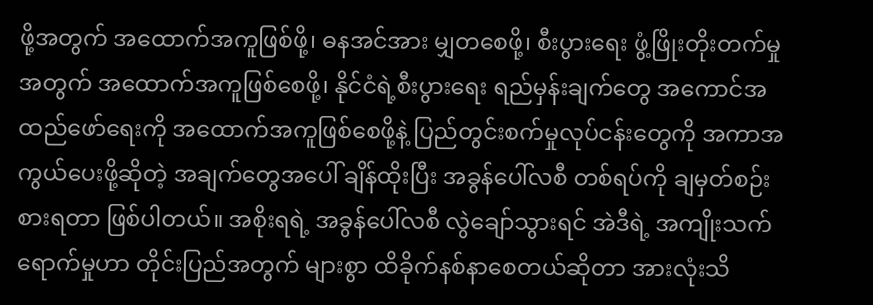ဖို့အတွက် အထောက်အကူဖြစ်ဖို့၊ ဓနအင်အား မျှတစေဖို့၊ စီးပွားရေး ဖွံ့ဖြိုးတိုးတက်မှုအတွက် အထောက်အကူဖြစ်စေဖို့၊ နိုင်ငံရဲ့စီးပွားရေး ရည်မှန်းချက်တွေ အကောင်အထည်ဖော်ရေးကို အထောက်အကူဖြစ်စေဖို့နဲ့ ပြည်တွင်းစက်မှုလုပ်ငန်းတွေကို အကာအကွယ်ပေးဖို့ဆိုတဲ့ အချက်တွေအပေါ် ချိန်ထိုးပြီး အခွန်ပေါ်လစီ တစ်ရပ်ကို ချမှတ်စဉ်းစားရတာ ဖြစ်ပါတယ်။ အစိုးရရဲ့ အခွန်ပေါ်လစီ လွဲချော်သွားရင် အဲဒီရဲ့ အကျိုးသက်ရောက်မှုဟာ တိုင်းပြည်အတွက် များစွာ ထိခိုက်နစ်နာစေတယ်ဆိုတာ အားလုံးသိ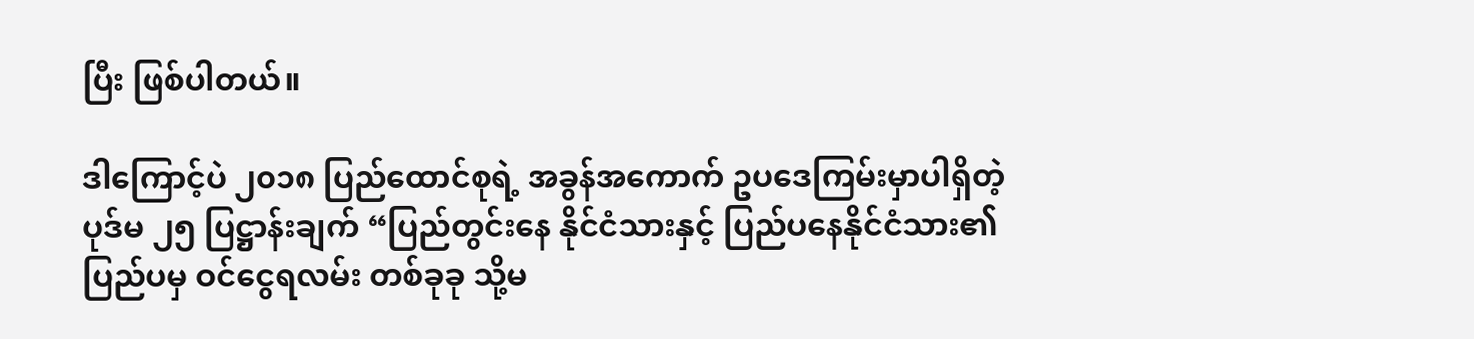ပြီး ဖြစ်ပါတယ်။

ဒါကြောင့်ပဲ ၂၀၁၈ ပြည်ထောင်စုရဲ့ အခွန်အကောက် ဥပဒေကြမ်းမှာပါရှိတဲ့ ပုဒ်မ ၂၅ ပြဋ္ဌာန်းချက် “ပြည်တွင်းနေ နိုင်ငံသားနှင့် ပြည်ပနေနိုင်ငံသား၏ ပြည်ပမှ ဝင်ငွေရလမ်း တစ်ခုခု သို့မ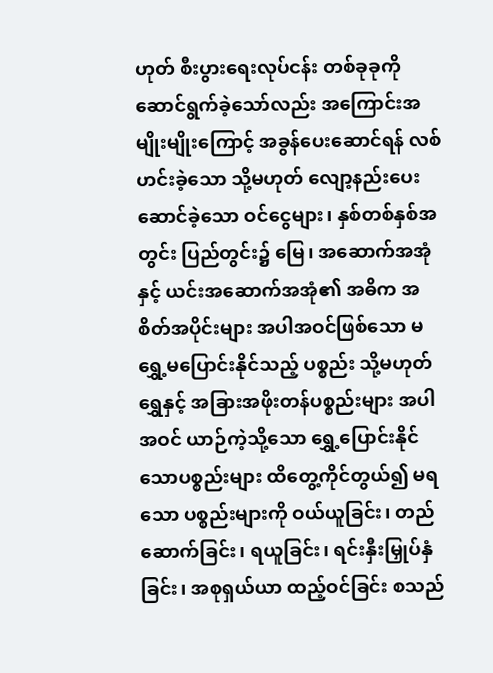ဟုတ် စီးပွားရေးလုပ်ငန်း တစ်ခုခုကို ဆောင်ရွက်ခဲ့သော်လည်း အကြောင်းအမျိုးမျိုးကြောင့် အခွန်ပေးဆောင်ရန် လစ်ဟင်းခဲ့သော သို့မဟုတ် လျော့နည်းပေးဆောင်ခဲ့သော ဝင်ငွေများ၊ နှစ်တစ်နှစ်အတွင်း ပြည်တွင်း၌ မြေ၊ အဆောက်အအုံနှင့် ယင်းအဆောက်အအုံ၏ အဓိက အစိတ်အပိုင်းများ အပါအဝင်ဖြစ်သော မရွှေ့မပြောင်းနိုင်သည့် ပစ္စည်း သို့မဟုတ် ရွှေနှင့် အခြားအဖိုးတန်ပစ္စည်းများ အပါအဝင် ယာဉ်ကဲ့သို့သော ရွှေ့ပြောင်းနိုင်သောပစ္စည်းများ ထိတွေ့ကိုင်တွယ်၍ မရသော ပစ္စည်းများကို ဝယ်ယူခြင်း၊ တည်ဆောက်ခြင်း၊ ရယူခြင်း၊ ရင်းနှီးမြှုပ်နှံခြင်း၊ အစုရှယ်ယာ ထည့်ဝင်ခြင်း စသည်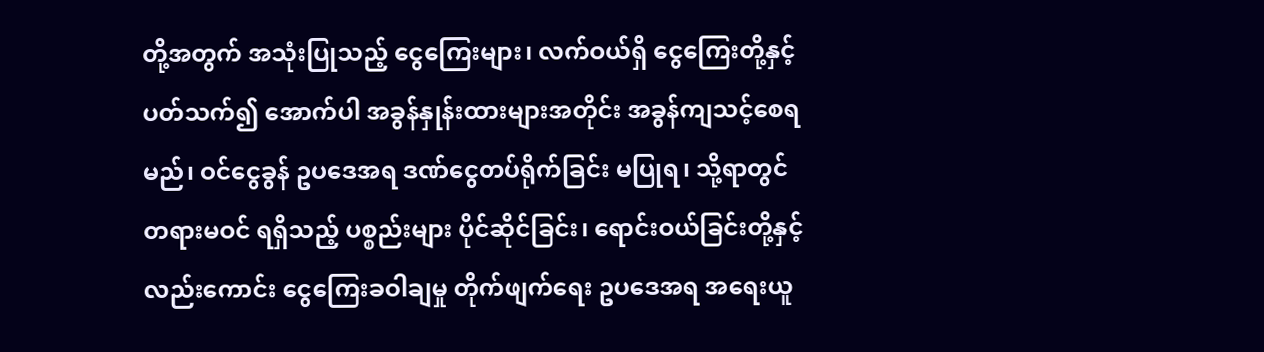တို့အတွက် အသုံးပြုသည့် ငွေကြေးများ၊ လက်ဝယ်ရှိ ငွေကြေးတို့နှင့် ပတ်သက်၍ အောက်ပါ အခွန်နှုန်းထားများအတိုင်း အခွန်ကျသင့်စေရမည်၊ ဝင်ငွေခွန် ဥပဒေအရ ဒဏ်ငွေတပ်ရိုက်ခြင်း မပြုရ၊ သို့ရာတွင် တရားမဝင် ရရှိသည့် ပစ္စည်းများ ပိုင်ဆိုင်ခြင်း၊ ရောင်းဝယ်ခြင်းတို့နှင့် လည်းကောင်း ငွေကြေးခဝါချမှု တိုက်ဖျက်ရေး ဥပဒေအရ အရေးယူ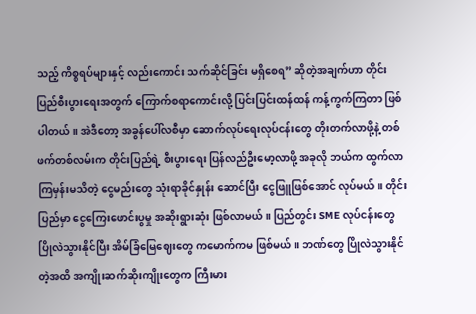သည့် ကိစ္စရပ်များနှင့် လည်းကောင်း သက်ဆိုင်ခြင်း မရှိစေရ” ဆိုတဲ့အချက်ဟာ တိုင်းပြည်စီးပွားရေးအတွက် ကြောက်စရာကောင်းလို့ ပြင်းပြင်းထန်ထန် ကန့်ကွက်ကြတာ ဖြစ်ပါတယ်။ အဲဒီတော့ အခွန်ပေါ်လစီမှာ ဆောက်လုပ်ရေးလုပ်ငန်းတွေ တိုးတက်လာဖို့နဲ့ တစ်ဖက်တစ်လမ်းက တိုင်းပြည်ရဲ့ စီးပွားရေး ပြန်လည်ဦးမော့လာဖို့ အခုလို ဘယ်က ထွက်လာကြမှန်းမသိတဲ့ ငွေမည်းတွေ သုံးရာခိုင်နှုန်း ဆောင်ပြီး ငွေဖြူဖြစ်အောင် လုပ်မယ်။ တိုင်းပြည်မှာ ငွေကြေးဖောင်းပွမှု အဆိုးရွားဆုံး ဖြစ်လာမယ်။ ပြည်တွင်း SME လုပ်ငန်းတွေ ပြိုလဲသွားနိုင်ပြီး အိမ်ခြံမြေဈေးတွေ ကမောက်ကမ ဖြစ်မယ်။ ဘဏ်တွေ ပြိုလဲသွားနိုင်တဲ့အထိ အကျိုးဆက်ဆိုးကျိုးတွေက ကြီးမား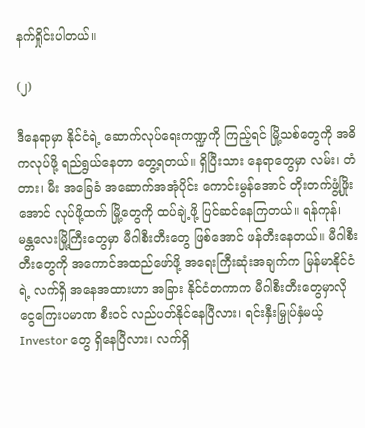နက်ရှိုင်းပါတယ်။

(၂)

ဒီနေရာမှာ နိုင်ငံရဲ့ ဆောက်လုပ်ရေးကဏ္ဍကို ကြည့်ရင် မြို့သစ်တွေကို အဓိကလုပ်ဖို့ ရည်ရွယ်နေတာ တွေ့ရတယ်။ ရှိပြီးသား နေရာတွေမှာ လမ်း၊ တံတား၊ မီး အခြေခံ အဆောက်အအုံပိုင်း ကောင်းမွန်အောင် တိုးတက်ဖွံ့ဖြိုးအောင် လုပ်ဖို့ထက် မြို့တွေကို ထပ်ချဲ့ဖို့ ပြင်ဆင်နေကြတယ်။ ရန်ကုန်၊ မန္တလေးမြို့ကြီးတွေမှာ မီဂါစီးတီးတွေ ဖြစ်အောင် ဖန်တီးနေတယ်။ မီဂါစီးတီးတွေကို အကောင်အထည်ဖော်ဖို့ အရေးကြီးဆုံးအချက်က မြန်မာနိုင်ငံရဲ့ လက်ရှိ အနေအထားဟာ အခြား နိုင်ငံတကာက မီဂါစီးတီးတွေမှာလို ငွေကြေးပမာဏ စီးဝင် လည်ပတ်နိုင်နေပြီလား၊ ရင်းနှီးမြှုပ်နှံမယ့် Investor တွေ ရှိနေပြီလား၊ လက်ရှိ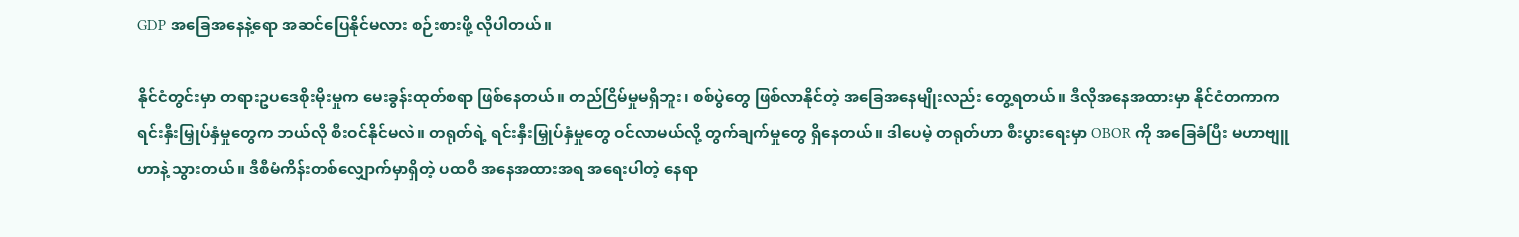GDP အခြေအနေနဲ့ရော အဆင်ပြေနိုင်မလား စဉ်းစားဖို့ လိုပါတယ်။

နိုင်ငံတွင်းမှာ တရားဥပဒေစိုးမိုးမှုက မေးခွန်းထုတ်စရာ ဖြစ်နေတယ်။ တည်ငြိမ်မှုမရှိဘူး၊ စစ်ပွဲတွေ ဖြစ်လာနိုင်တဲ့ အခြေအနေမျိုးလည်း တွေ့ရတယ်။ ဒီလိုအနေအထားမှာ နိုင်ငံတကာက ရင်းနှီးမြှုပ်နှံမှုတွေက ဘယ်လို စီးဝင်နိုင်မလဲ။ တရုတ်ရဲ့ ရင်းနှီးမြှုပ်နှံမှုတွေ ဝင်လာမယ်လို့ တွက်ချက်မှုတွေ ရှိနေတယ်။ ဒါပေမဲ့ တရုတ်ဟာ စီးပွားရေးမှာ OBOR ကို အခြေခံပြီး မဟာဗျူဟာနဲ့ သွားတယ်။ ဒီစီမံကိန်းတစ်လျှောက်မှာရှိတဲ့ ပထဝီ အနေအထားအရ အရေးပါတဲ့ နေရာ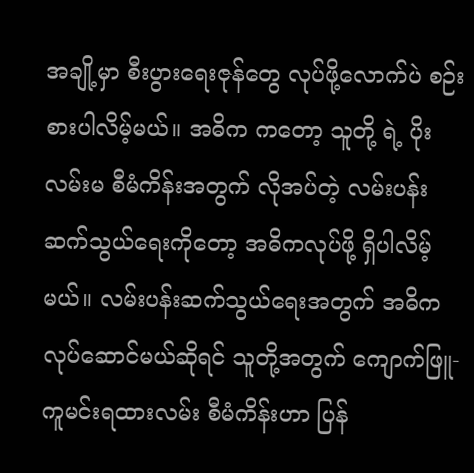အချို့မှာ စီးပွားရေးဇုန်တွေ လုပ်ဖို့လောက်ပဲ စဉ်းစားပါလိမ့်မယ်။ အဓိက ကတော့ သူတို့ ရဲ့ ပိုးလမ်းမ စီမံကိန်းအတွက် လိုအပ်တဲ့ လမ်းပန်းဆက်သွယ်ရေးကိုတော့ အဓိကလုပ်ဖို့ ရှိပါလိမ့်မယ်။ လမ်းပန်းဆက်သွယ်ရေးအတွက် အဓိက လုပ်ဆောင်မယ်ဆိုရင် သူတို့အတွက် ကျောက်ဖြူ-ကူမင်းရထားလမ်း စီမံကိန်းဟာ ပြန်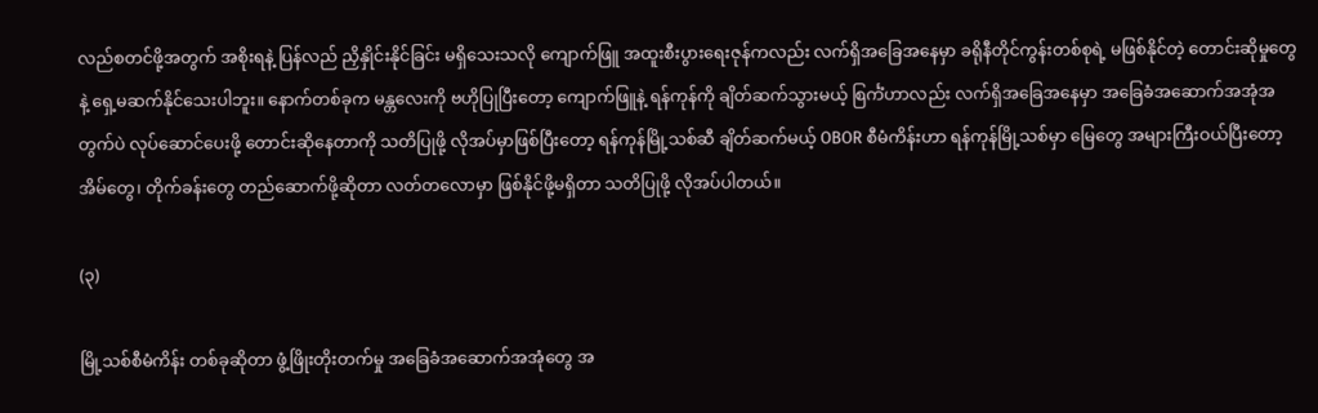လည်စတင်ဖို့အတွက် အစိုးရနဲ့ ပြန်လည် ညှိနှိုင်းနိုင်ခြင်း မရှိသေးသလို ကျောက်ဖြူ အထူးစီးပွားရေးဇုန်ကလည်း လက်ရှိအခြေအနေမှာ ခရိုနီတိုင်ကွန်းတစ်စုရဲ့ မဖြစ်နိုင်တဲ့ တောင်းဆိုမှုတွေနဲ့ ရှေ့မဆက်နိုင်သေးပါဘူး။ နောက်တစ်ခုက မန္တလေးကို ဗဟိုပြုပြီးတော့ ကျောက်ဖြူနဲ့ ရန်ကုန်ကို ချိတ်ဆက်သွားမယ့် စြင်္ကံဟာလည်း လက်ရှိအခြေအနေမှာ အခြေခံအဆောက်အအုံအတွက်ပဲ လုပ်ဆောင်ပေးဖို့ တောင်းဆိုနေတာကို သတိပြုဖို့ လိုအပ်မှာဖြစ်ပြီးတော့ ရန်ကုန်မြို့သစ်ဆီ ချိတ်ဆက်မယ့် OBOR စီမံကိန်းဟာ ရန်ကုန်မြို့သစ်မှာ မြေတွေ အများကြီးဝယ်ပြီးတော့ အိမ်တွေ၊ တိုက်ခန်းတွေ တည်ဆောက်ဖို့ဆိုတာ လတ်တလောမှာ ဖြစ်နိုင်ဖို့မရှိတာ သတိပြုဖို့ လိုအပ်ပါတယ်။

(၃)

မြို့သစ်စီမံကိန်း တစ်ခုဆိုတာ ဖွံ့ဖြိုးတိုးတက်မှု အခြေခံအဆောက်အအုံတွေ အ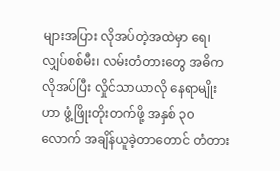များအပြား လိုအပ်တဲ့အထဲမှာ ရေ၊ လျှပ်စစ်မီး၊ လမ်းတံတားတွေ အဓိကလိုအပ်ပြီး လှိုင်သာယာလို နေရာမျိုးဟာ ဖွံ့ဖြိုးတိုးတက်ဖို့ အနှစ် ၃၀ လောက် အချိန်ယူခဲ့တာတောင် တံတား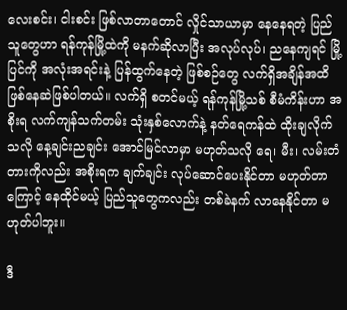လေးစင်း၊ ငါးစင်း ဖြစ်လာတာတောင် လှိုင်သာယာမှာ နေနေရတဲ့ ပြည်သူတွေဟာ ရန်ကုန်မြို့ထဲကို မနက်ဆိုလာပြီး အလုပ်လုပ်၊ ညနေကျရင် မြို့ပြင်ကို အလုံးအရင်းနဲ့ ပြန်ထွက်နေတဲ့ ဖြစ်စဉ်တွေ လက်ရှိအချိန်အထိ ဖြစ်နေဆဲဖြစ်ပါတယ်။ လက်ရှိ စတင်မယ့် ရန်ကုန်မြို့သစ် စီမံကိန်းဟာ အစိုးရ လက်ကျန်သက်တမ်း သုံးနှစ်လောက်နဲ့ နတ်ရေကန်ထဲ ထိုးချလိုက်သလို နေ့ချင်းညချင်း အောင်မြင်လာမှာ မဟုတ်သလို ရေ၊ မီး၊ လမ်းတံတားကိုလည်း အစိုးရက ချက်ချင်း လုပ်ဆောင်ပေးနိုင်တာ မဟုတ်တာကြောင့် နေထိုင်မယ့် ပြည်သူတွေကလည်း တစ်ခဲနက် လာနေနိုင်တာ မဟုတ်ပါဘူး။

ဒီ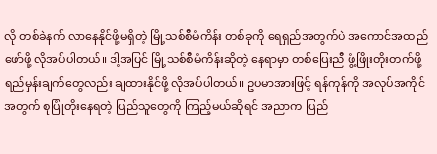လို တစ်ခဲနက် လာနေနိုင်ဖို့မရှိတဲ့ မြို့သစ်စီမံကိန်း တစ်ခုကို ရေရှည်အတွက်ပဲ အကောင်အထည်ဖော်ဖို့ လိုအပ်ပါတယ်။ ဒါ့အပြင် မြို့သစ်စီမံကိန်းဆိုတဲ့ နေရာမှာ တစ်ပြေးညီ ဖွံ့ဖြိုးတိုးတက်ဖို့ ရည်မှန်းချက်တွေလည်း ချထားနိုင်ဖို့ လိုအပ်ပါတယ်။ ဥပမာအားဖြင့် ရန်ကုန်ကို အလုပ်အကိုင်အတွက် စုပြုံတိုးနေရတဲ့ ပြည်သူတွေကို ကြည့်မယ်ဆိုရင် အညာက ပြည်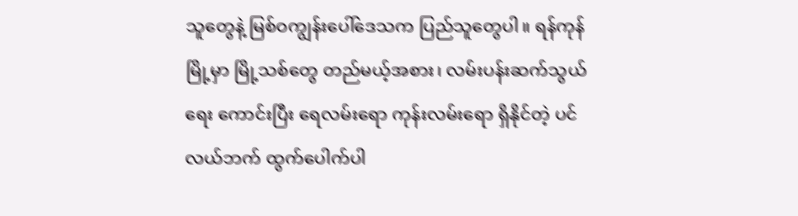သူတွေနဲ့ မြစ်ဝကျွန်းပေါ်ဒေသက ပြည်သူတွေပါ။ ရန်ကုန်မြို့မှာ မြို့သစ်တွေ တည်မယ့်အစား၊ လမ်းပန်းဆက်သွယ်ရေး ကောင်းပြီး ရေလမ်းရော ကုန်းလမ်းရော ရှိနိုင်တဲ့ ပင်လယ်ဘက် ထွက်ပေါက်ပါ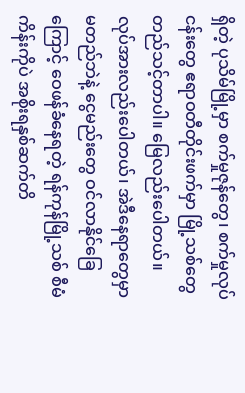ရှိတဲ့ ပုသိမ်မြို့မှာ စက်မှုဇုန်တွေ၊ စက်မှုလုပ်ငန်းတွေ ဧရာဝတီတိုင်းဖက်မှာ မြို့သစ်တွေ တည်သင့်တာပါ။ မြေလည်းပေါတယ်။ လုပ်အားလည်းပေါတယ်၊ အဲဒီနေရာတွေမှာ မတည်ဘဲနဲ့ ငွေမည်းတွေ ဝင်လာနိုင်ခြေကြောင့် ဝေဖန်ခံနေရတဲ့ ရန်ကုန်မြို့သစ် စီမံကိန်းကိုပဲ အစိုးရနှစ်ဆက်တိ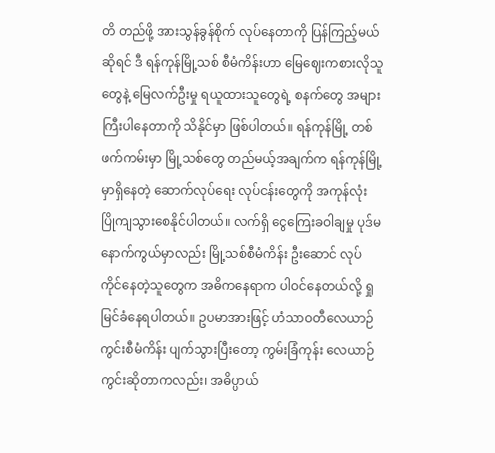တိ တည်ဖို့ အားသွန်ခွန်စိုက် လုပ်နေတာကို ပြန်ကြည့်မယ်ဆိုရင် ဒီ ရန်ကုန်မြို့သစ် စီမံကိန်းဟာ မြေဈေးကစားလိုသူတွေနဲ့ မြေလက်ဦးမှု ရယူထားသူတွေရဲ့ စနက်တွေ အများကြီးပါနေတာကို သိနိုင်မှာ ဖြစ်ပါတယ်။ ရန်ကုန်မြို့ တစ်ဖက်ကမ်းမှာ မြို့သစ်တွေ တည်မယ့်အချက်က ရန်ကုန်မြို့မှာရှိနေတဲ့ ဆောက်လုပ်ရေး လုပ်ငန်းတွေကို အကုန်လုံး ပြိုကျသွားစေနိုင်ပါတယ်။ လက်ရှိ ငွေကြေးခဝါချမှု ပုဒ်မနောက်ကွယ်မှာလည်း မြို့သစ်စီမံကိန်း ဦးဆောင် လုပ်ကိုင်နေတဲ့သူတွေက အဓိကနေရာက ပါဝင်နေတယ်လို့ ရှုမြင်ခံနေရပါတယ်။ ဥပမာအားဖြင့် ဟံသာဝတီလေယာဉ်ကွင်းစီမံကိန်း ပျက်သွားပြီးတော့ ကွမ်းခြံကုန်း လေယာဉ်ကွင်းဆိုတာကလည်း၊ အဓိပ္ပာယ်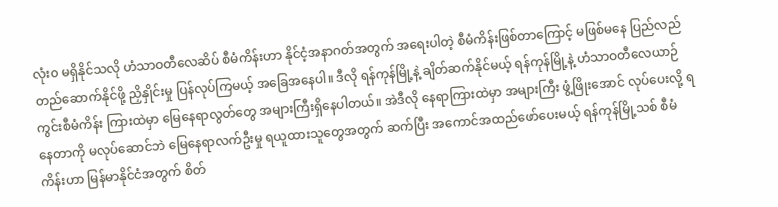လုံး၀ မရှိနိုင်သလို ဟံသာဝတီလေဆိပ် စီမံကိန်းဟာ နိုင်ငံ့အနာဂတ်အတွက် အရေးပါတဲ့ စီမံကိန်းဖြစ်တာကြောင့် မဖြစ်မနေ ပြည်လည် တည်ဆောက်နိုင်ဖို့ ညှိနှိုင်းမှု ပြန်လုပ်ကြမယ့် အခြေအနေပါ။ ဒီလို ရန်ကုန်မြို့နဲ့ ချိတ်ဆက်နိုင်မယ့် ရန်ကုန်မြို့နဲ့ ဟံသာဝတီလေယာဉ်ကွင်းစီမံကိန်း ကြားထဲမှာ မြေနေရာလွတ်တွေ အများကြီးရှိနေပါတယ်။ အဲဒီလို နေရာကြားထဲမှာ အများကြီး ဖွံ့ဖြိုးအောင် လုပ်ပေးလို့ ရနေတာကို မလုပ်ဆောင်ဘဲ မြေနေရာလက်ဦးမှု ရယူထားသူတွေအတွက် ဆက်ပြီး အကောင်အထည်ဖော်ပေးမယ့် ရန်ကုန်မြို့သစ် စီမံကိန်းဟာ မြန်မာနိုင်ငံအတွက် စိတ်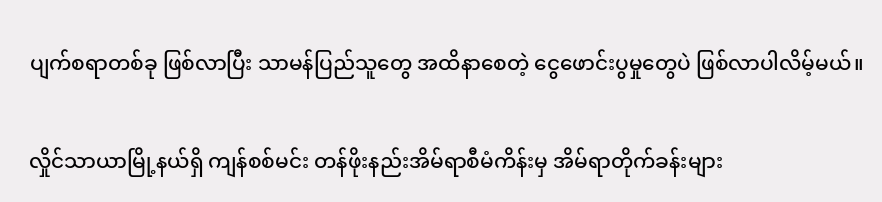ပျက်စရာတစ်ခု ဖြစ်လာပြီး သာမန်ပြည်သူတွေ အထိနာစေတဲ့ ငွေဖောင်းပွမှုတွေပဲ ဖြစ်လာပါလိမ့်မယ်။

လှိုင်သာယာမြို့နယ်ရှိ ကျန်စစ်မင်း တန်ဖိုးနည်းအိမ်ရာစီမံကိန်းမှ အိမ်ရာတိုက်ခန်းများ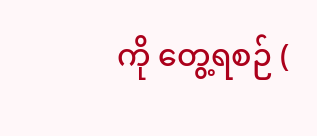ကို တွေ့ရစဉ် (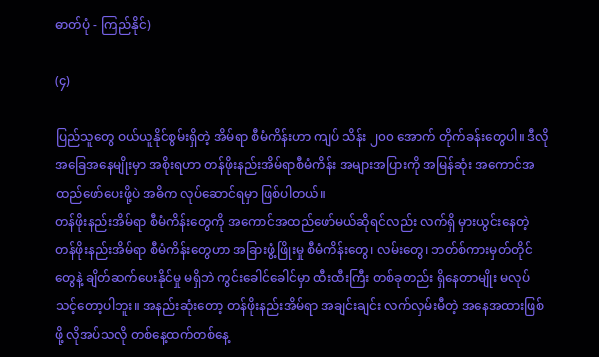ဓာတ်ပုံ - ကြည်နိုင်)

(၄)

ပြည်သူတွေ ဝယ်ယူနိုင်စွမ်းရှိတဲ့ အိမ်ရာ စီမံကိန်းဟာ ကျပ် သိန်း ၂၀၀ အောက် တိုက်ခန်းတွေပါ။ ဒီလိုအခြေအနေမျိုးမှာ အစိုးရဟာ တန်ဖိုးနည်းအိမ်ရာစီမံကိန်း အများအပြားကို အမြန်ဆုံး အကောင်အထည်ဖော်ပေးဖို့ပဲ အဓိက လုပ်ဆောင်ရမှာ ဖြစ်ပါတယ်။
တန်ဖိုးနည်းအိမ်ရာ စီမံကိန်းတွေကို အကောင်အထည်ဖော်မယ်ဆိုရင်လည်း လက်ရှိ မှားယွင်းနေတဲ့ တန်ဖိုးနည်းအိမ်ရာ စီမံကိန်းတွေဟာ အခြားဖွံ့ဖြိုးမှု စီမံကိန်းတွေ၊ လမ်းတွေ၊ ဘတ်စ်ကားမှတ်တိုင်တွေနဲ့ ချိတ်ဆက်ပေးနိုင်မှု မရှိဘဲ ကွင်းခေါင်ခေါင်မှာ ထီးထီးကြီး တစ်ခုတည်း ရှိနေတာမျိုး မလုပ်သင့်တော့ပါဘူး။ အနည်းဆုံးတော့ တန်ဖိုးနည်းအိမ်ရာ အချင်းချင်း လက်လှမ်းမီတဲ့ အနေအထားဖြစ်ဖို့ လိုအပ်သလို တစ်နေ့ထက်တစ်နေ့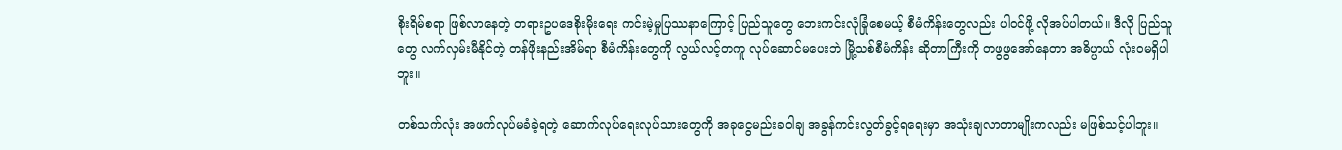စိုးရိမ်စရာ ဖြစ်လာနေတဲ့ တရားဥပဒေစိုးမိုးရေး ကင်းမဲ့မှုပြဿနာကြောင့် ပြည်သူတွေ ဘေးကင်းလုံခြုံစေမယ့် စီမံကိန်းတွေလည်း ပါဝင်ဖို့ လိုအပ်ပါတယ်။ ဒီလို ပြည်သူတွေ လက်လှမ်းမီနိုင်တဲ့ တန်ဖိုးနည်းအိမ်ရာ စီမံကိန်းတွေကို လွယ်လင့်တကူ လုပ်ဆောင်မပေးဘဲ မြို့သစ်စီမံကိန်း ဆိုတာကြီးကို တဖွဖွအော်နေတာ အဓိပ္ပာယ် လုံးဝမရှိပါဘူး။

တစ်သက်လုံး အဖက်လုပ်မခံခဲ့ရတဲ့ ဆောက်လုပ်ရေးလုပ်သားတွေကို အခုငွေမည်းခဝါချ အခွန်ကင်းလွတ်ခွင့်ရရေးမှာ အသုံးချလာတာမျိုးကလည်း မဖြစ်သင့်ပါဘူး။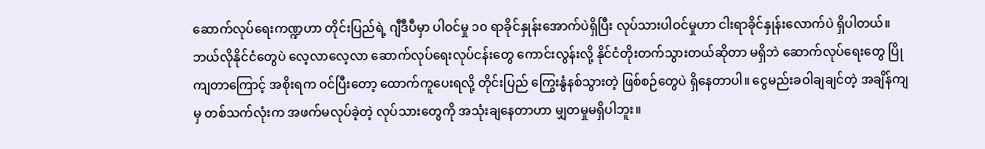ဆောက်လုပ်ရေးကဏ္ဍဟာ တိုင်းပြည်ရဲ့ ဂျီဒီပီမှာ ပါဝင်မှု ၁၀ ရာခိုင်နှုန်းအောက်ပဲရှိပြီး လုပ်သားပါဝင်မှုဟာ ငါးရာခိုင်နှုန်းလောက်ပဲ ရှိပါတယ်။ ဘယ်လိုနိုင်ငံတွေပဲ လေ့လာလေ့လာ ဆောက်လုပ်ရေးလုပ်ငန်းတွေ ကောင်းလွန်းလို့ နိုင်ငံတိုးတက်သွားတယ်ဆိုတာ မရှိဘဲ ဆောက်လုပ်ရေးတွေ ပြိုကျတာကြောင့် အစိုးရက ဝင်ပြီးတော့ ထောက်ကူပေးရလို့ တိုင်းပြည် ကြွေးနွံနစ်သွားတဲ့ ဖြစ်စဉ်တွေပဲ ရှိနေတာပါ။ ငွေမည်းခဝါချချင်တဲ့ အချိန်ကျမှ တစ်သက်လုံးက အဖက်မလုပ်ခဲ့တဲ့ လုပ်သားတွေကို အသုံးချနေတာဟာ မျှတမှုမရှိပါဘူး။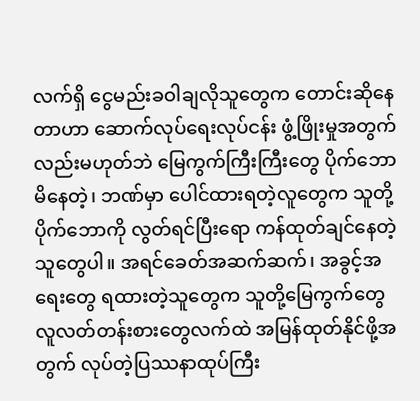လက်ရှိ ငွေမည်းခဝါချလိုသူတွေက တောင်းဆိုနေတာဟာ ဆောက်လုပ်ရေးလုပ်ငန်း ဖွံ့ဖြိုးမှုအတွက်လည်းမဟုတ်ဘဲ မြေကွက်ကြီးကြီးတွေ ပိုက်ဘောမိနေတဲ့၊ ဘဏ်မှာ ပေါင်ထားရတဲ့လူတွေက သူတို့ ပိုက်ဘောကို လွတ်ရင်ပြီးရော ကန်ထုတ်ချင်နေတဲ့ သူတွေပါ။ အရင်ခေတ်အဆက်ဆက်၊ အခွင့်အရေးတွေ ရထားတဲ့သူတွေက သူတို့မြေကွက်တွေ လူလတ်တန်းစားတွေလက်ထဲ အမြန်ထုတ်နိုင်ဖို့အတွက် လုပ်တဲ့ပြဿနာထုပ်ကြီး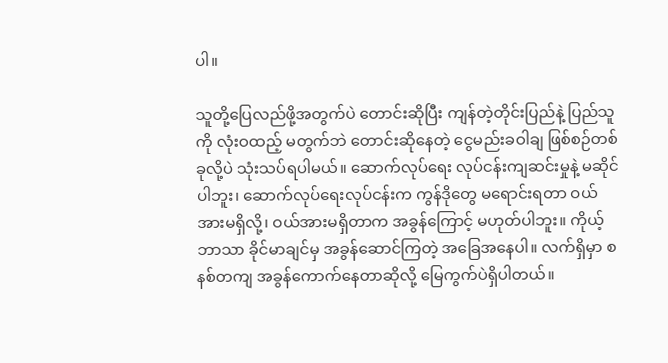ပါ။

သူတို့ပြေလည်ဖို့အတွက်ပဲ တောင်းဆိုပြီး ကျန်တဲ့တိုင်းပြည်နဲ့ ပြည်သူကို လုံးဝထည့် မတွက်ဘဲ တောင်းဆိုနေတဲ့ ငွေမည်းခဝါချ ဖြစ်စဉ်တစ်ခုလို့ပဲ သုံးသပ်ရပါမယ်။ ဆောက်လုပ်ရေး လုပ်ငန်းကျဆင်းမှုနဲ့ မဆိုင်ပါဘူး၊ ဆောက်လုပ်ရေးလုပ်ငန်းက ကွန်ဒိုတွေ မရောင်းရတာ ဝယ်အားမရှိလို့၊ ဝယ်အားမရှိတာက အခွန်ကြောင့် မဟုတ်ပါဘူး။ ကိုယ့်ဘာသာ ခိုင်မာချင်မှ အခွန်ဆောင်ကြတဲ့ အခြေအနေပါ။ လက်ရှိမှာ စနစ်တကျ အခွန်ကောက်နေတာဆိုလို့ မြေကွက်ပဲရှိပါတယ်။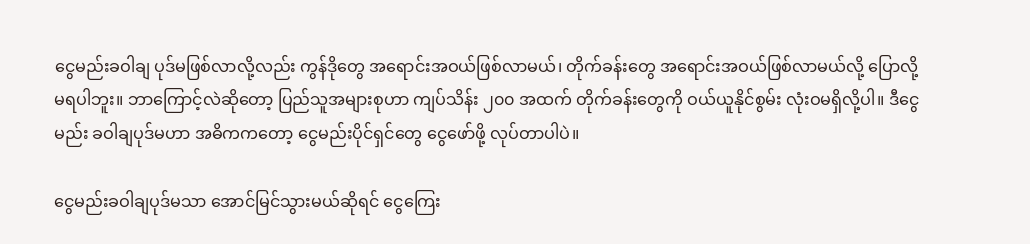ငွေမည်းခဝါချ ပုဒ်မဖြစ်လာလို့လည်း ကွန်ဒိုတွေ အရောင်းအဝယ်ဖြစ်လာမယ်၊ တိုက်ခန်းတွေ အရောင်းအဝယ်ဖြစ်လာမယ်လို့ ပြောလို့မရပါဘူး။ ဘာကြောင့်လဲဆိုတော့ ပြည်သူအများစုဟာ ကျပ်သိန်း ၂၀၀ အထက် တိုက်ခန်းတွေကို ဝယ်ယူနိုင်စွမ်း လုံးဝမရှိလို့ပါ။ ဒီငွေမည်း ခဝါချပုဒ်မဟာ အဓိကကတော့ ငွေမည်းပိုင်ရှင်တွေ ငွေဖော်ဖို့ လုပ်တာပါပဲ။

ငွေမည်းခဝါချပုဒ်မသာ အောင်မြင်သွားမယ်ဆိုရင် ငွေကြေး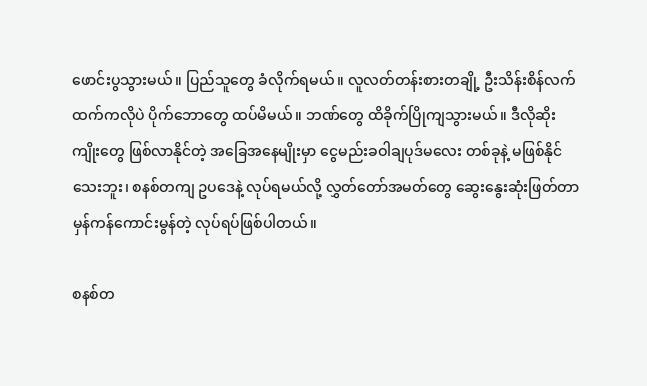ဖောင်းပွသွားမယ်။ ပြည်သူတွေ ခံလိုက်ရမယ်။ လူလတ်တန်းစားတချို့ ဦးသိန်းစိန်လက်ထက်ကလိုပဲ ပိုက်ဘောတွေ ထပ်မိမယ်။ ဘဏ်တွေ ထိခိုက်ပြိုကျသွားမယ်။ ဒီလိုဆိုးကျိုးတွေ ဖြစ်လာနိုင်တဲ့ အခြေအနေမျိုးမှာ ငွေမည်းခဝါချပုဒ်မလေး တစ်ခုနဲ့ မဖြစ်နိုင်သေးဘူး၊ စနစ်တကျ ဥပဒေနဲ့ လုပ်ရမယ်လို့ လွှတ်တော်အမတ်တွေ ဆွေးနွေးဆုံးဖြတ်တာ မှန်ကန်ကောင်းမွန်တဲ့ လုပ်ရပ်ဖြစ်ပါတယ်။

စနစ်တ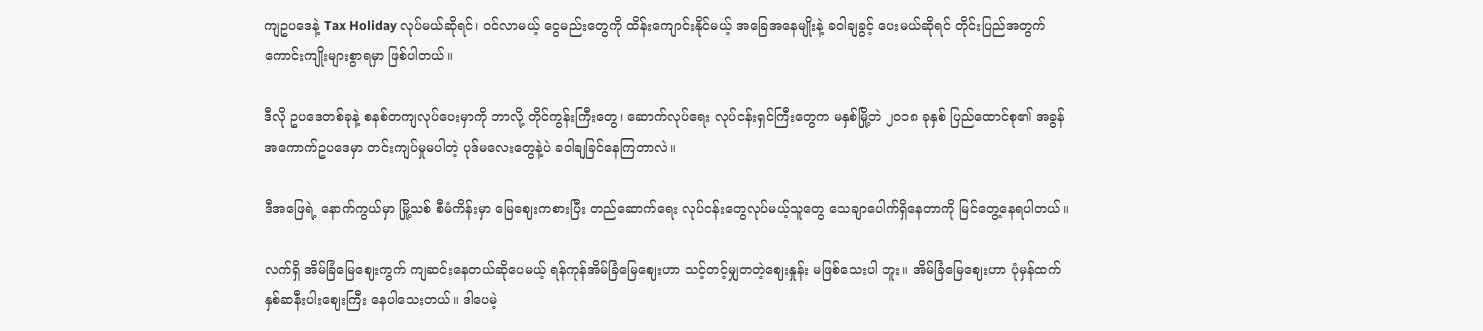ကျဥပဒေနဲ့ Tax Holiday လုပ်မယ်ဆိုရင်၊ ဝင်လာမယ့် ငွေမည်းတွေကို ထိန်းကျောင်းနိုင်မယ့် အခြေအနေမျိုးနဲ့ ခဝါချခွင့် ပေးမယ်ဆိုရင် တိုင်းပြည်အတွက် ကောင်းကျိုးများစွာရမှာ ဖြစ်ပါတယ်။

ဒီလို ဥပဒေတစ်ခုနဲ့ စနစ်တကျလုပ်ပေးမှာကို ဘာလို့ တိုင်ကွန်းကြီးတွေ၊ ဆောက်လုပ်ရေး လုပ်ငန်းရှင်ကြီးတွေက မနှစ်မြို့ဘဲ ၂၀၁၈ ခုနှစ် ပြည်ထောင်စု၏ အခွန်အကောက်ဥပဒေမှာ တင်းကျပ်မှုမပါတဲ့ ပုဒ်မလေးတွေနဲ့ပဲ ခဝါချခြင်နေကြတာလဲ။

ဒီအဖြေရဲ့ နောက်ကွယ်မှာ မြို့သစ် စီမံကိန်းမှာ မြေဈေးကစားပြီး တည်ဆောက်ရေး လုပ်ငန်းတွေလုပ်မယ့်သူတွေ သေချာပေါက်ရှိနေတာကို မြင်တွေ့နေရပါတယ်။

လက်ရှိ အိမ်ခြံမြေဈေးကွက် ကျဆင်းနေတယ်ဆိုပေမယ့် ရန်ကုန်အိမ်ခြံမြေဈေးဟာ သင့်တင့်မျှတတဲ့ဈေးနှုန်း မဖြစ်သေးပါ ဘူး။ အိမ်ခြံမြေဈေးဟာ ပုံမှန်ထက် နှစ်ဆနီးပါးဈေးကြီး နေပါသေးတယ်။ ဒါပေမဲ့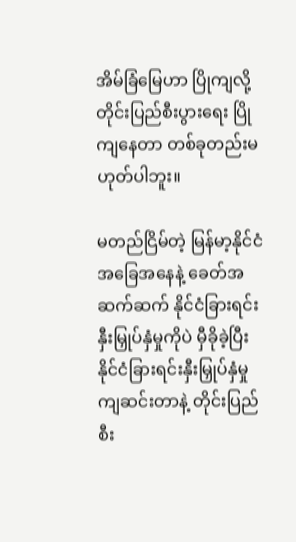အိမ်ခြံမြေဟာ ပြိုကျလို့ တိုင်းပြည်စီးပွားရေး ပြိုကျနေတာ တစ်ခုတည်းမဟုတ်ပါဘူး။

မတည်ငြိမ်တဲ့ မြန်မာ့နိုင်ငံအခြေအနေနဲ့ ခေတ်အဆက်ဆက် နိုင်ငံခြားရင်းနှီးမြှုပ်နှံမှုကိုပဲ မှီခိုခဲ့ပြီး နိုင်ငံခြားရင်းနှီးမြှုပ်နှံမှု ကျဆင်းတာနဲ့ တိုင်းပြည်စီး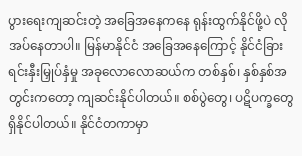ပွားရေးကျဆင်းတဲ့ အခြေအနေကနေ ရုန်းထွက်နိုင်ဖို့ပဲ လိုအပ်နေတာပါ။ မြန်မာနိုင်ငံ အခြေအနေကြောင့် နိုင်ငံခြားရင်းနှီးမြှုပ်နှံမှု အခုလောလောဆယ်က တစ်နှစ်၊ နှစ်နှစ်အတွင်းကတော့ ကျဆင်းနိုင်ပါတယ်။ စစ်ပွဲတွေ၊ ပဋိပက္ခတွေ ရှိနိုင်ပါတယ်။ နိုင်ငံတကာမှာ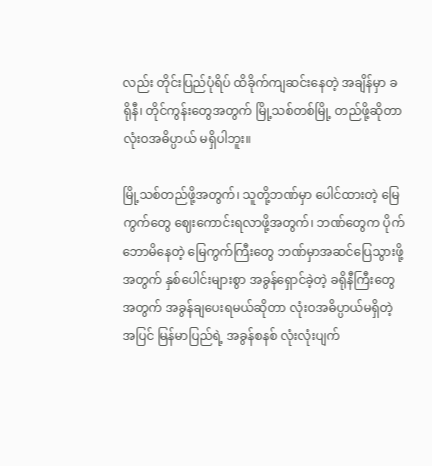လည်း တိုင်းပြည်ပုံရိပ် ထိခိုက်ကျဆင်းနေတဲ့ အချိန်မှာ ခရိုနီ၊ တိုင်ကွန်းတွေအတွက် မြို့သစ်တစ်မြို့ တည်ဖို့ဆိုတာ လုံးဝအဓိပ္ပာယ် မရှိပါဘူး။

မြို့သစ်တည်ဖို့အတွက်၊ သူတို့ဘဏ်မှာ ပေါင်ထားတဲ့ မြေကွက်တွေ ဈေးကောင်းရလာဖို့အတွက်၊ ဘဏ်တွေက ပိုက်ဘောမိနေတဲ့ မြေကွက်ကြီးတွေ ဘဏ်မှာအဆင်ပြေသွားဖို့အတွက် နှစ်ပေါင်းများစွာ အခွန်ရှောင်ခဲ့တဲ့ ခရိုနီကြီးတွေအတွက် အခွန်ချပေးရမယ်ဆိုတာ လုံးဝအဓိပ္ပာယ်မရှိတဲ့အပြင် မြန်မာပြည်ရဲ့ အခွန်စနစ် လုံးလုံးပျက်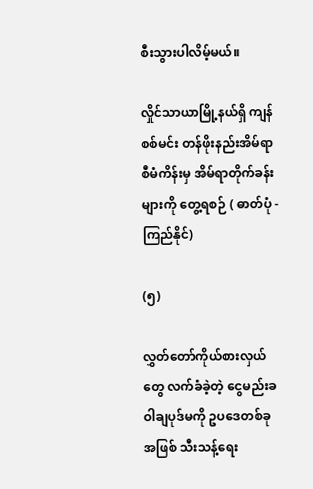စီးသွားပါလိမ့်မယ်။

လှိုင်သာယာမြို့နယ်ရှိ ကျန်စစ်မင်း တန်ဖိုးနည်းအိမ်ရာစီမံကိန်းမှ အိမ်ရာတိုက်ခန်းများကို တွေ့ရစဉ် ( ဓာတ်ပုံ - ကြည်နိုင်)

(၅)

လွှတ်တော်ကိုယ်စားလှယ်တွေ လက်ခံခဲ့တဲ့ ငွေမည်းခဝါချပုဒ်မကို ဥပဒေတစ်ခုအဖြစ် သီးသန့်ရေး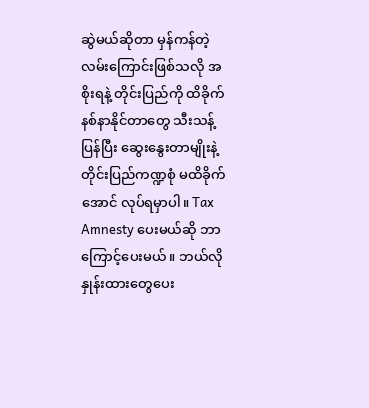ဆွဲမယ်ဆိုတာ မှန်ကန်တဲ့ လမ်းကြောင်းဖြစ်သလို အစိုးရနဲ့ တိုင်းပြည်ကို ထိခိုက်နစ်နာနိုင်တာတွေ သီးသန့်ပြန်ပြီး ဆွေးနွေးတာမျိုးနဲ့ တိုင်းပြည်ကဏ္ဍစုံ မထိခိုက်အောင် လုပ်ရမှာပါ။ Tax Amnesty ပေးမယ်ဆို ဘာကြောင့်ပေးမယ်။ ဘယ်လိုနှုန်းထားတွေပေး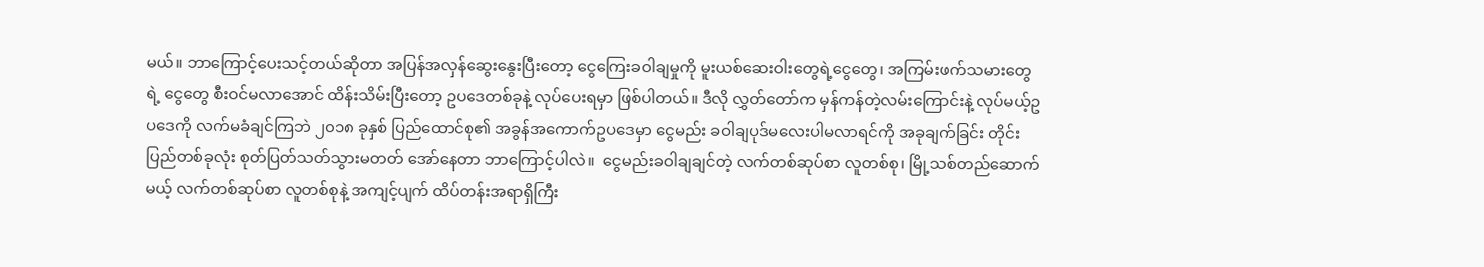မယ်။ ဘာကြောင့်ပေးသင့်တယ်ဆိုတာ အပြန်အလှန်ဆွေးနွေးပြီးတော့ ငွေကြေးခဝါချမှုကို မူးယစ်ဆေးဝါးတွေရဲ့ငွေတွေ၊ အကြမ်းဖက်သမားတွေရဲ့ ငွေတွေ စီးဝင်မလာအောင် ထိန်းသိမ်းပြီးတော့ ဥပဒေတစ်ခုနဲ့ လုပ်ပေးရမှာ ဖြစ်ပါတယ်။ ဒီလို လွှတ်တော်က မှန်ကန်တဲ့လမ်းကြောင်းနဲ့ လုပ်မယ့်ဥပဒေကို လက်မခံချင်ကြဘဲ ၂၀၁၈ ခုနှစ် ပြည်ထောင်စု၏ အခွန်အကောက်ဥပဒေမှာ ငွေမည်း ခဝါချပုဒ်မလေးပါမလာရင်ကို အခုချက်ခြင်း တိုင်းပြည်တစ်ခုလုံး စုတ်ပြတ်သတ်သွားမတတ် အော်နေတာ ဘာကြောင့်ပါလဲ။  ငွေမည်းခဝါချချင်တဲ့ လက်တစ်ဆုပ်စာ လူတစ်စု၊ မြို့သစ်တည်ဆောက်မယ့် လက်တစ်ဆုပ်စာ လူတစ်စုနဲ့ အကျင့်ပျက် ထိပ်တန်းအရာရှိကြီး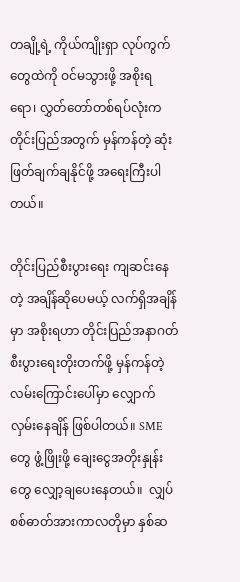တချို့ရဲ့ ကိုယ်ကျိုးရှာ လုပ်ကွက်တွေထဲကို ဝင်မသွားဖို့ အစိုးရရော၊ လွှတ်တော်တစ်ရပ်လုံးက တိုင်းပြည်အတွက် မှန်ကန်တဲ့ ဆုံးဖြတ်ချက်ချနိုင်ဖို့ အရေးကြီးပါတယ်။

တိုင်းပြည်စီးပွားရေး ကျဆင်းနေတဲ့ အချိန်ဆိုပေမယ့် လက်ရှိအချိန်မှာ အစိုးရဟာ တိုင်းပြည်အနာဂတ် စီးပွားရေးတိုးတက်ဖို့ မှန်ကန်တဲ့ လမ်းကြောင်းပေါ်မှာ လျှောက်လှမ်းနေချိန် ဖြစ်ပါတယ်။ SME တွေ ဖွံ့ဖြိုးဖို့ ချေးငွေအတိုးနှုန်းတွေ လျှော့ချပေးနေတယ်။  လျှပ်စစ်ဓာတ်အားကာလတိုမှာ နှစ်ဆ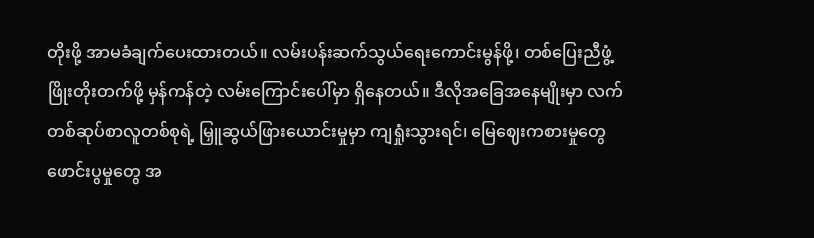တိုးဖို့ အာမခံချက်ပေးထားတယ်။ လမ်းပန်းဆက်သွယ်ရေးကောင်းမွန်ဖို့၊ တစ်ပြေးညီဖွံ့ဖြိုးတိုးတက်ဖို့ မှန်ကန်တဲ့ လမ်းကြောင်းပေါ်မှာ ရှိနေတယ်။ ဒီလိုအခြေအနေမျိုးမှာ လက်တစ်ဆုပ်စာလူတစ်စုရဲ့ မြှူဆွယ်ဖြားယောင်းမှုမှာ ကျရှုံးသွားရင်၊ မြေဈေးကစားမှုတွေ ဖောင်းပွမှုတွေ အ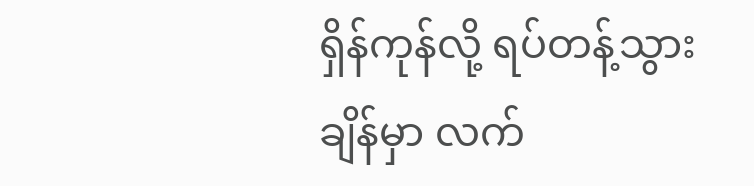ရှိန်ကုန်လို့ ရပ်တန့်သွားချိန်မှာ လက်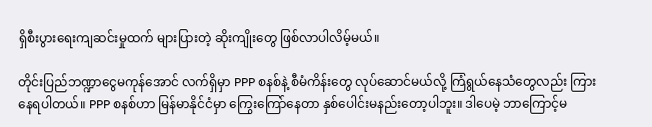ရှိစီးပွားရေးကျဆင်းမှုထက် များပြားတဲ့ ဆိုးကျိုးတွေ ဖြစ်လာပါလိမ့်မယ်။

တိုင်းပြည်ဘဏ္ဍာငွေမကုန်အောင် လက်ရှိမှာ PPP စနစ်နဲ့ စီမံကိန်းတွေ လုပ်ဆောင်မယ်လို့ ကြံရွယ်နေသံတွေလည်း ကြားနေရပါတယ်။ PPP စနစ်ဟာ မြန်မာနိုင်ငံမှာ ကြွေးကြော်နေတာ နှစ်ပေါင်းမနည်းတော့ပါဘူး။ ဒါပေမဲ့ ဘာကြောင့်မ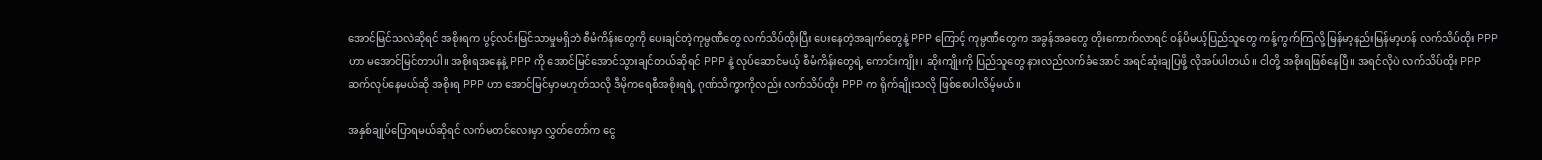အောင်မြင်သလဲဆိုရင် အစိုးရက ပွင့်လင်းမြင်သာမှုမရှိဘဲ စီမံကိန်းတွေကို ပေးချင်တဲ့ကုမ္ပဏီတွေ လက်သိပ်ထိုးပြီး ပေးနေတဲ့အချက်တွေနဲ့ PPP ကြောင့် ကုမ္ပဏီတွေက အခွန်အခတွေ တိုးကောက်လာရင် ဝန်ပိမယ့်ပြည်သူတွေ ကန့်ကွက်ကြလို့ မြန်မာ့နည်းမြန်မာ့ဟန် လက်သိပ်ထိုး PPP ဟာ မအောင်မြင်တာပါ။ အစိုးရအနေနဲ့ PPP ကို အောင်မြင်အောင်သွားချင်တယ်ဆိုရင် PPP နဲ့ လုပ်ဆောင်မယ့် စီမံကိန်းတွေရဲ့ ကောင်းကျိုး၊ ဆိုးကျိုးကို ပြည်သူတွေ နားလည်လက်ခံအောင် အရင်ဆုံးချပြဖို့ လိုအပ်ပါတယ်။ ငါတို့ အစိုးရဖြစ်နေပြီ။ အရင်လိုပဲ လက်သိပ်ထိုး PPP ဆက်လုပ်နေမယ်ဆို အစိုးရ PPP ဟာ အောင်မြင်မှာမဟုတ်သလို ဒီမိုကရေစီအစိုးရရဲ့ ဂုဏ်သိက္ခာကိုလည်း လက်သိပ်ထိုး PPP က ရိုက်ချိုးသလို ဖြစ်စေပါလိမ့်မယ်။

အနှစ်ချုပ်ပြောရမယ်ဆိုရင် လက်မတင်လေးမှာ လွှတ်တော်က ငွေ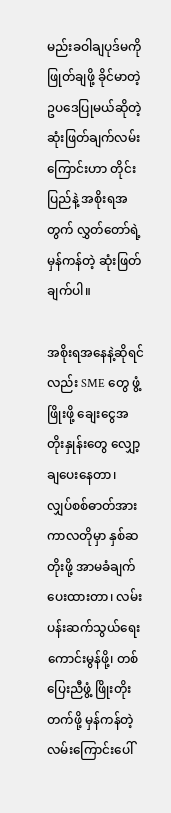မည်းခဝါချပုဒ်မကို ဖြုတ်ချဖို့ ခိုင်မာတဲ့ ဥပဒေပြုမယ်ဆိုတဲ့ ဆုံးဖြတ်ချက်လမ်းကြောင်းဟာ တိုင်းပြည်နဲ့ အစိုးရအတွက် လွှတ်တော်ရဲ့ မှန်ကန်တဲ့ ဆုံးဖြတ်ချက်ပါ။

အစိုးရအနေနဲ့ဆိုရင်လည်း SME တွေ ဖွံ့ဖြိုးဖို့ ချေးငွေအတိုးနှုန်းတွေ လျှော့ချပေးနေတာ၊ လျှပ်စစ်ဓာတ်အားကာလတိုမှာ နှစ်ဆတိုးဖို့ အာမခံချက်ပေးထားတာ၊ လမ်းပန်းဆက်သွယ်ရေးကောင်းမွန်ဖို့၊ တစ်ပြေးညီဖွံ့ ဖြိုးတိုးတက်ဖို့ မှန်ကန်တဲ့ လမ်းကြောင်းပေါ်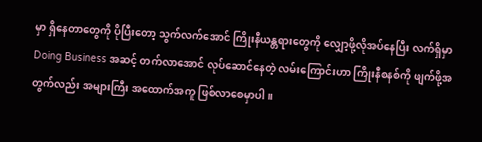မှာ ရှိနေတာတွေကို ပိုပြီးတော့ သွက်လက်အောင် ကြိုးနီယန္တရားတွေကို လျှော့ဖို့လိုအပ်နေပြီး လက်ရှိမှာ Doing Business အဆင့် တက်လာအောင် လုပ်ဆောင်နေတဲ့ လမ်းကြောင်းဟာ ကြိုးနီစနစ်ကို ဖျက်ဖို့အတွက်လည်း အများကြီး အထောက်အကူ ဖြစ်လာစေမှာပါ။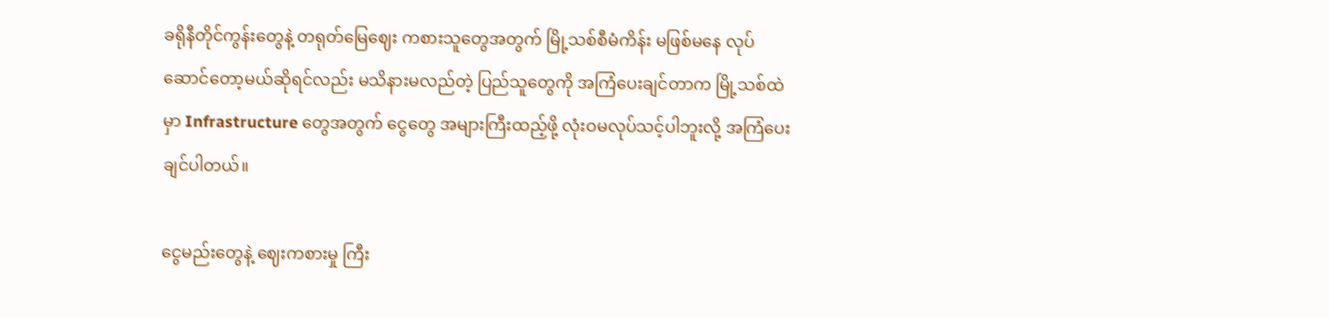ခရိုနီတိုင်ကွန်းတွေနဲ့ တရုတ်မြေဈေး ကစားသူတွေအတွက် မြို့သစ်စီမံကိန်း မဖြစ်မနေ လုပ်ဆောင်တော့မယ်ဆိုရင်လည်း မသိနားမလည်တဲ့ ပြည်သူတွေကို အကြံပေးချင်တာက မြို့သစ်ထဲမှာ Infrastructure တွေအတွက် ငွေတွေ အများကြီးထည့်ဖို့ လုံးဝမလုပ်သင့်ပါဘူးလို့ အကြံပေးချင်ပါတယ်။

ငွေမည်းတွေနဲ့ ဈေးကစားမှု ကြီး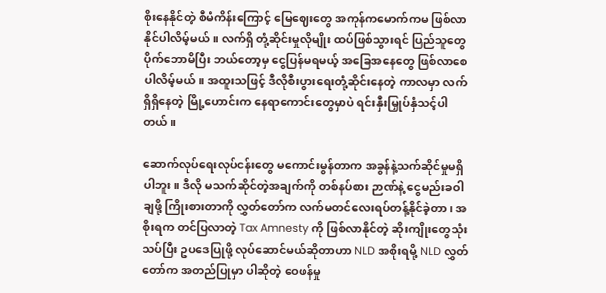စိုးနေနိုင်တဲ့ စီမံကိန်းကြောင့် မြေဈေးတွေ အကုန်ကမောက်ကမ ဖြစ်လာနိုင်ပါလိမ့်မယ်။ လက်ရှိ တုံ့ဆိုင်းမှုလိုမျိုး ထပ်ဖြစ်သွားရင် ပြည်သူတွေ ပိုက်ဘောမိပြီး ဘယ်တော့မှ ငွေပြန်မရမယ့် အခြေအနေတွေ ဖြစ်လာစေပါလိမ့်မယ်။ အထူးသဖြင့် ဒီလိုစီးပွားရေးတုံ့ဆိုင်းနေတဲ့ ကာလမှာ လက်ရှိရှိနေတဲ့ မြို့ဟောင်းက နေရာကောင်းတွေမှာပဲ ရင်းနှီးမြှုပ်နှံသင့်ပါတယ်။

ဆောက်လုပ်ရေးလုပ်ငန်းတွေ မကောင်းမွန်တာက အခွန်နဲ့သက်ဆိုင်မှုမရှိပါဘူး။ ဒီလို မသက်ဆိုင်တဲ့အချက်ကို တစ်နပ်စား ဉာဏ်နဲ့ ငွေမည်းခဝါချဖို့ ကြိုးစားတာကို လွှတ်တော်က လက်မတင်လေးရပ်တန့်နိုင်ခဲ့တာ၊ အစိုးရက တင်ပြလာတဲ့ Tax Amnesty ကို ဖြစ်လာနိုင်တဲ့ ဆိုးကျိုးတွေသုံးသပ်ပြီး ဥပဒေပြုဖို့ လုပ်ဆောင်မယ်ဆိုတာဟာ NLD အစိုးရမို့ NLD လွှတ်တော်က အတည်ပြုမှာ ပါဆိုတဲ့ ဝေဖန်မှု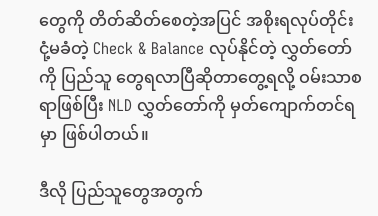တွေကို တိတ်ဆိတ်စေတဲ့အပြင် အစိုးရလုပ်တိုင်း ငုံ့မခံတဲ့ Check & Balance လုပ်နိုင်တဲ့ လွှတ်တော်ကို ပြည်သူ တွေရလာပြီဆိုတာတွေ့ရလို့ ဝမ်းသာစရာဖြစ်ပြီး NLD လွှတ်တော်ကို မှတ်ကျောက်တင်ရမှာ ဖြစ်ပါတယ်။

ဒီလို ပြည်သူတွေအတွက်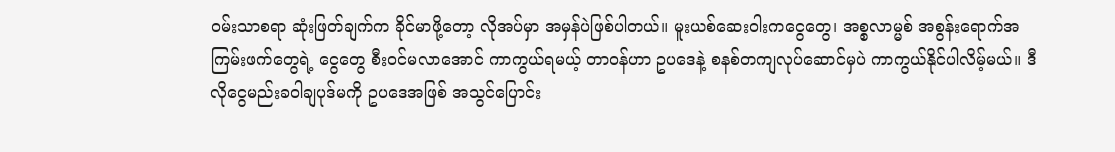ဝမ်းသာစရာ ဆုံးဖြတ်ချက်က ခိုင်မာဖို့တော့ လိုအပ်မှာ အမှန်ပဲဖြစ်ပါတယ်။ မူးယစ်ဆေးဝါးကငွေတွေ၊ အစ္စလာမ္မစ် အစွန်းရောက်အကြမ်းဖက်တွေရဲ့ ငွေတွေ စီးဝင်မလာအောင် ကာကွယ်ရမယ့် တာဝန်ဟာ ဥပဒေနဲ့ စနစ်တကျလုပ်ဆောင်မှပဲ ကာကွယ်နိုင်ပါလိမ့်မယ်။ ဒီလိုငွေမည်းခဝါချပုဒ်မကို ဥပဒေအဖြစ် အသွင်ပြောင်း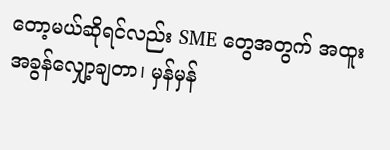တော့မယ်ဆိုရင်လည်း SME တွေအတွက် အထူးအခွန်လျှော့ချတာ၊ မှန်မှန်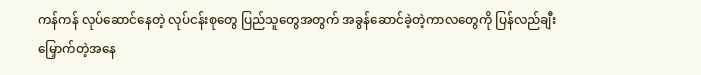ကန်ကန် လုပ်ဆောင်နေတဲ့ လုပ်ငန်းစုတွေ ပြည်သူတွေအတွက် အခွန်ဆောင်ခဲ့တဲ့ကာလတွေကို ပြန်လည်ချီးမြှောက်တဲ့အနေ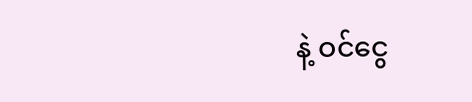နဲ့ ဝင်ငွေ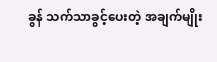ခွန် သက်သာခွင့်ပေးတဲ့ အချက်မျိုး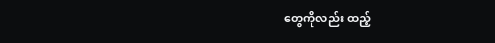တွေကိုလည်း ထည့်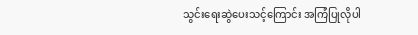သွင်းရေးဆွဲပေးသင့်ကြောင်း အကြံပြုလိုပါ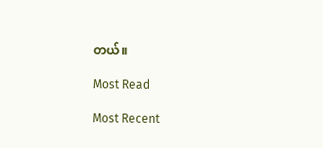တယ်။

Most Read

Most Recent